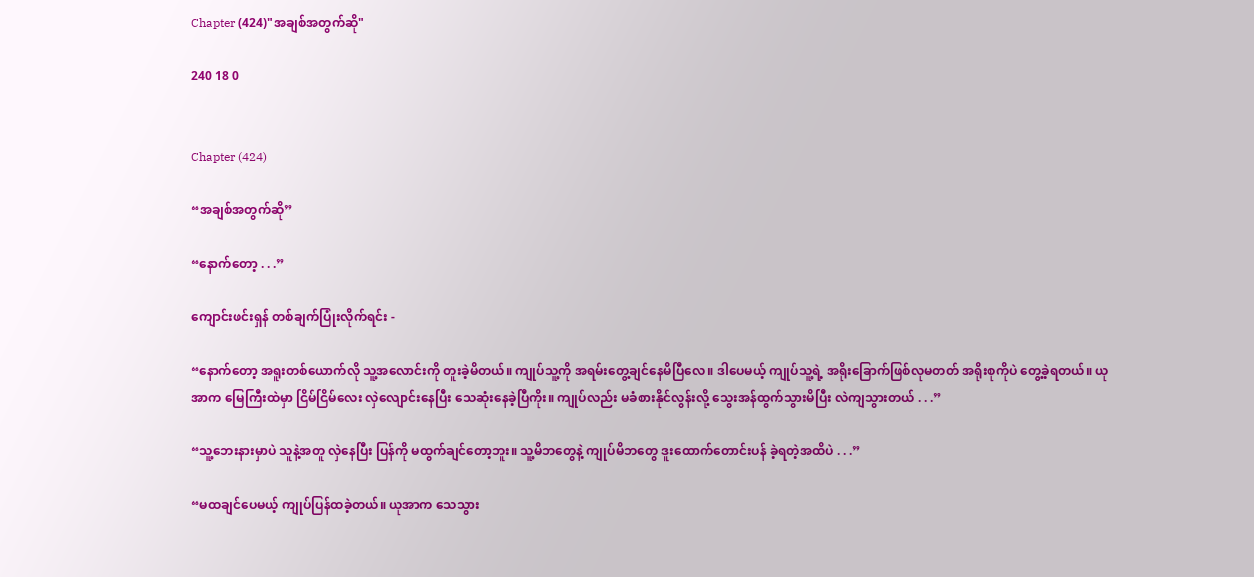Chapter (424)"အချစ်အတွက်ဆို"

240 18 0


Chapter (424)

“အချစ်အတွက်ဆို”

“နောက်တော့ . . .”

ကျောင်းဖင်းရှန် တစ်ချက်ပြုံးလိုက်ရင်း -

“နောက်တော့ အရူးတစ်ယောက်လို သူ့အလောင်းကို တူးခဲ့မိတယ်။ ကျုပ်သူ့ကို အရမ်းတွေ့ချင်နေမိပြီလေ။ ဒါပေမယ့် ကျုပ်သူ့ရဲ့ အရိုးခြောက်ဖြစ်လုမတတ် အရိုးစုကိုပဲ တွေ့ခဲ့ရတယ်။ ယုအာက မြေကြီးထဲမှာ ငြိမ်ငြိမ်လေး လှဲလျောင်းနေပြီး သေဆုံးနေခဲ့ပြီကိုး။ ကျုပ်လည်း မခံစားနိုင်လွန်းလို့ သွေးအန်ထွက်သွားမိပြီး လဲကျသွားတယ် . . .”

“သူ့ဘေးနားမှာပဲ သူနဲ့အတူ လှဲနေပြီး ပြန်ကို မထွက်ချင်တော့ဘူး။ သူ့မိဘတွေနဲ့ ကျုပ်မိဘတွေ ဒူးထောက်တောင်းပန် ခဲ့ရတဲ့အထိပဲ . . .”

“မထချင်ပေမယ့် ကျုပ်ပြန်ထခဲ့တယ်။ ယုအာက သေသွား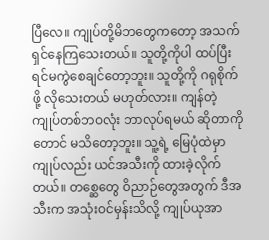ပြီလေ။ ကျုပ်တို့မိဘတွေကတော့ အသက်ရှင်နေကြသေးတယ်။ သူတို့ကိုပါ ထပ်ပြီး ရင်မကွဲစေချင်တော့ဘူး။ သူတို့ကို ဂရုစိုက်ဖို့ လိုသေးတယ် မဟုတ်လား။ ကျန်တဲ့ ကျုပ်တစ်ဘဝလုံး ဘာလုပ်ရမယ် ဆိုတာကိုတောင် မသိတော့ဘူး။ သူ့ရဲ့ မြေပုံထဲမှာ ကျုပ်လည်း ယင်အသီးကို ထားခဲ့လိုက်တယ်။ တစ္ဆေတွေ ဝိညာဉ်တွေအတွက် ဒီအသီးက အသုံးဝင်မှန်းသိလို့ ကျုပ်ယုအာ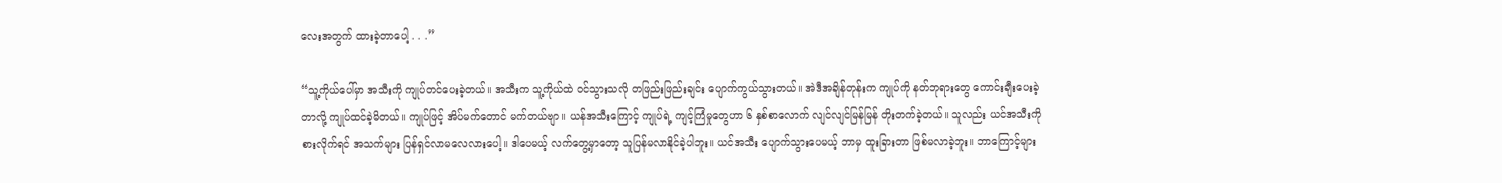လေးအတွက် ထားခဲ့တာပေါ့ . . .”

“သူ့ကိုယ်ပေါ်မှာ အသီးကို ကျုပ်တင်ပေးခဲ့တယ်။ အသီးက သူ့ကိုယ်ထဲ ဝင်သွားသလို တဖြည်းဖြည်းချင်း ပျောက်ကွယ်သွားတယ်။ အဲဒီအချိန်တုန်းက ကျုပ်ကို နတ်ဘုရားတွေ ကောင်းချီးပေးခဲ့တာလို့ ကျုပ်ထင်ခဲ့မိတယ်။ ကျုပ်ဖြင့် အိပ်မက်တောင် မက်တယ်ဗျာ။ ယန်အသီးကြောင့် ကျုပ်ရဲ့ ကျင့်ကြံမှုတွေဟာ ၆ နှစ်စာလောက် လျင်လျင်မြန်မြန် တိုးတက်ခဲ့တယ်။ သူလည်း ယင်အသီးကို စားလိုက်ရင် အသက်များ ပြန်ရှင်လာမလေလားပေါ့။ ဒါပေမယ့် လက်တွေ့မှာတော့ သူပြန်မလာနိုင်ခဲ့ပါဘူး။ ယင်အသီး ပျောက်သွားပေမယ့် ဘာမှ ထူးခြားတာ ဖြစ်မလာခဲ့ဘူး။ ဘာကြောင့်များ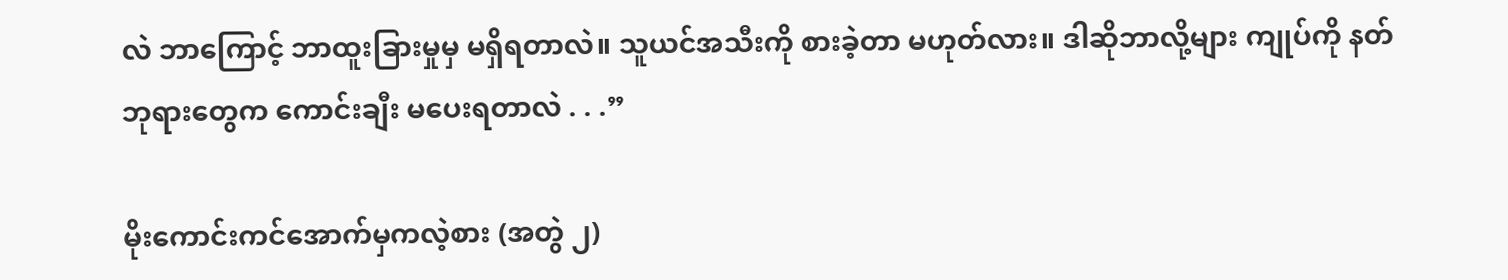လဲ ဘာကြောင့် ဘာထူးခြားမှုမှ မရှိရတာလဲ။ သူယင်အသီးကို စားခဲ့တာ မဟုတ်လား။ ဒါဆိုဘာလို့များ ကျုပ်ကို နတ်ဘုရားတွေက ကောင်းချီး မပေးရတာလဲ . . .”

မိုးကောင်းကင်အောက်မှကလဲ့စား (အတွဲ ၂)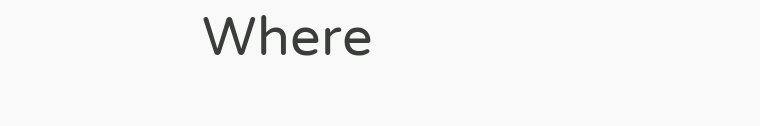Where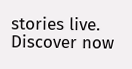stories live. Discover now